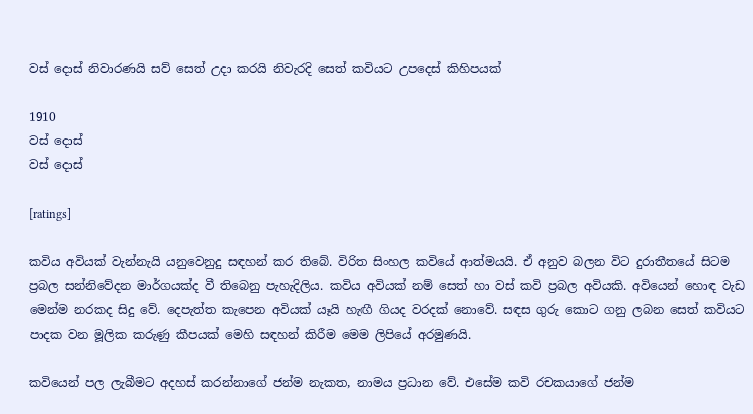වස්‌ දොස්‌ නිවාරණයි සව් සෙත් උදා කරයි නිවැරදි සෙත් කවියට උපදෙස්‌ කිහිපයක්‌

1910
වස්‌ දොස්‌
වස්‌ දොස්‌

[ratings]

කවිය අවියක්‌ වැන්නැයි යනුවෙනුදු සඳහන් කර තිබේ. විරිත සිංහල කවියේ ආත්මයයි. ඒ අනුව බලන විට දුරාතීතයේ සිටම ප්‍රබල සන්නිවේදන මාර්ගයක්‌ද වී තිබෙනු පැහැදිලිය. කවිය අවියක්‌ නම් සෙත් හා වස්‌ කවි ප්‍රබල අවියකි. අවියෙන් හොඳ වැඩ මෙන්ම නරකද සිදු වේ. දෙපැත්ත කැපෙන අවියක්‌ යෑයි හැඟී ගියද වරදක්‌ නොවේ. සඳස ගුරු කොට ගනු ලබන සෙත් කවියට පාදක වන මූලික කරුණු කීපයක්‌ මෙහි සඳහන් කිරීම මෙම ලිපියේ අරමුණයි.

කවියෙන් පල ලැබීමට අදහස්‌ කරන්නාගේ ජන්ම නැකත, නාමය ප්‍රධාන වේ. එසේම කවි රචකයාගේ ජන්ම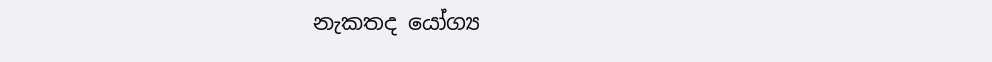නැකතද යෝග්‍ය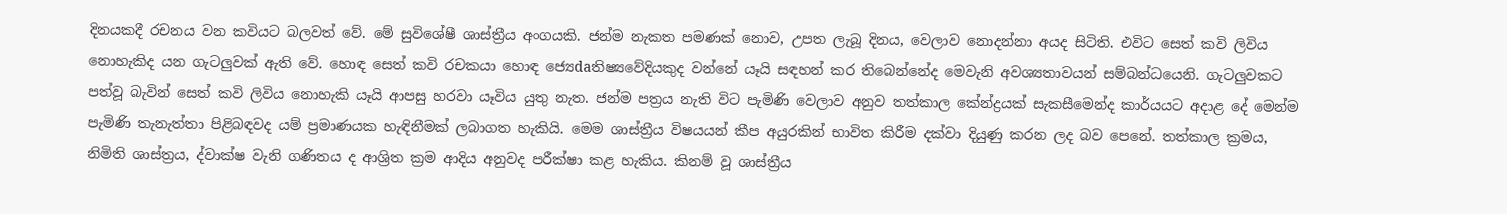දිනයකදී රචනය වන කවියට බලවත් වේ. මේ සුවිශේෂී ශාස්‌ත්‍රීය අංගයකි. ජන්ම නැකත පමණක්‌ නොව, උපත ලැබූ දිනය, වෙලාව නොදන්නා අයද සිටිති. එවිට සෙත් කවි ලිවිය නොහැකිද යන ගැටලුවක්‌ ඇති වේ. හොඳ සෙත් කවි රචකයා හොඳ ජ්‍යෙdaතිෂ්‍යවේදියකුද වන්නේ යෑයි සඳහන් කර තිබෙන්නේද මෙවැනි අවශ්‍යතාවයන් සම්බන්ධයෙනි. ගැටලුවකට පත්වූ බැවින් සෙත් කවි ලිවිය නොහැකි යෑයි ආපසු හරවා යෑවිය යුතු නැත. ජන්ම පත්‍රය නැති විට පැමිණි වෙලාව අනුව තත්කාල කේන්ද්‍රයක්‌ සැකසීමෙන්ද කාර්යයට අදාළ දේ මෙන්ම පැමිණි තැනැත්තා පිළිබඳවද යම් ප්‍රමාණයක හැඳිනීමක්‌ ලබාගත හැකියි. මෙම ශාස්‌ත්‍රීය විෂයයන් කීප අයුරකින් භාවිත කිරීම දක්‌වා දියුණු කරන ලද බව පෙනේ. තත්කාල ක්‍රමය, නිමිති ශාස්‌ත්‍රය, ද්වාක්‌ෂ වැනි ගණිතය ද ආශ්‍රිත ක්‍රම ආදිය අනුවද පරීක්‌ෂා කළ හැකිය. කිනම් වූ ශාස්‌ත්‍රීය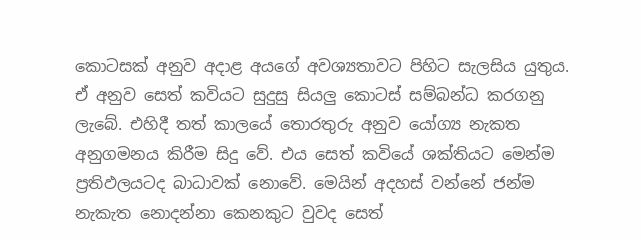කොටසක්‌ අනුව අදාළ අයගේ අවශ්‍යතාවට පිහිට සැලසිය යුතුය. ඒ අනුව සෙත් කවියට සුදුසු සියලු කොටස්‌ සම්බන්ධ කරගනු ලැබේ. එහිදී තත් කාලයේ තොරතුරු අනුව යෝග්‍ය නැකත අනුගමනය කිරීම සිදු වේ. එය සෙත් කවියේ ශක්‌තියට මෙන්ම ප්‍රතිඵලයටද බාධාවක්‌ නොවේ. මෙයින් අදහස්‌ වන්නේ ජන්ම නැකැත නොදන්නා කෙනකුට වුවද සෙත්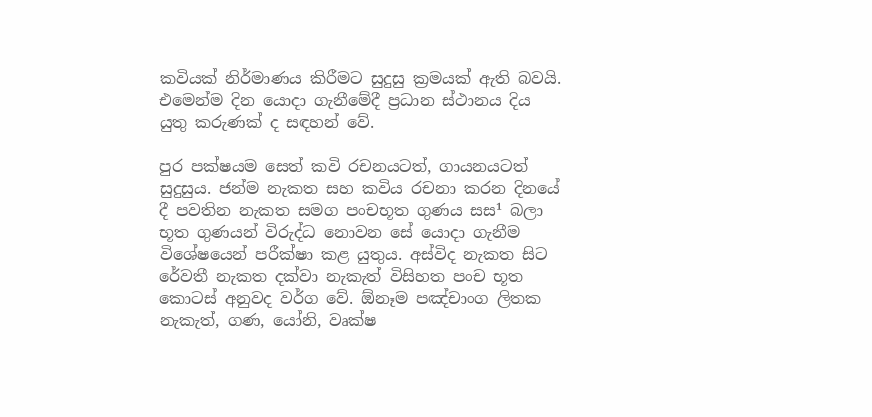කවියක්‌ නිර්මාණය කිරීමට සුදුසු ක්‍රමයක්‌ ඇති බවයි. එමෙන්ම දින යොදා ගැනීමේදී ප්‍රධාන ස්‌ථානය දිය යුතු කරුණක්‌ ද සඳහන් වේ.

පුර පක්‌ෂයම සෙත් කවි රචනයටත්, ගායනයටත් සුදුසුය. ජන්ම නැකත සහ කවිය රචනා කරන දිනයේ දී පවතින නැකත සමග පංචභූත ගුණය සස¹ බලා භූත ගුණයන් විරුද්ධ නොවන සේ යොදා ගැනීම විශේෂයෙන් පරීක්‌ෂා කළ යුතුය. අස්‌විද නැකත සිට රේවතී නැකත දක්‌වා නැකැත් විසිහත පංච භූත කොටස්‌ අනුවද වර්ග වේ. ඕනෑම පඤ්චාංග ලිතක නැකැත්, ගණ, යෝනි, වෘක්‌ෂ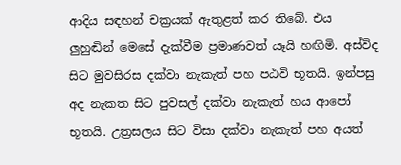ආදිය සඳහන් චක්‍රයක්‌ ඇතුළත් කර තිබේ. එය ලුහුඬින් මෙසේ දැක්‌වීම ප්‍රමාණවත් යෑයි හඟිමි. අස්‌විද සිට මුවසිරස දක්‌වා නැකැත් පහ පඨවි භූතයි. ඉන්පසු අද නැකත සිට පුවසල් දක්‌වා නැකැත් හය ආපෝ භූතයි. උත්‍රසලය සිට විසා දක්‌වා නැකැත් පහ අයත්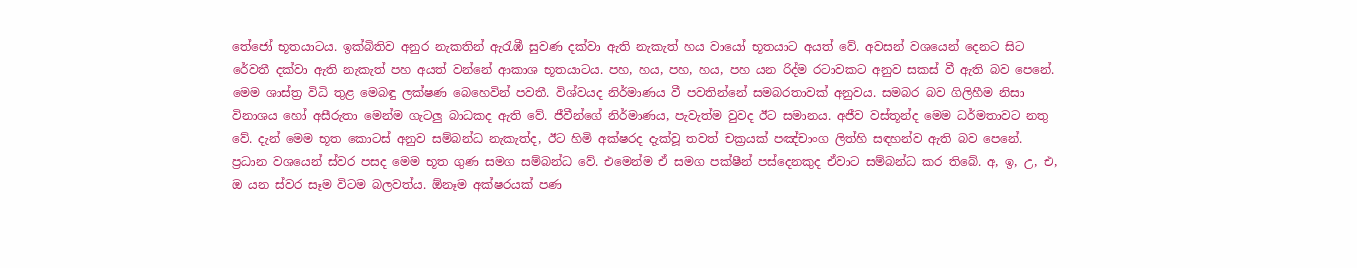තේජෝ භූතයාටය. ඉක්‌බිතිව අනුර නැකතින් ඇරැඹී සුවණ දක්‌වා ඇති නැකැත් හය වායෝ භූතයාට අයත් වේ. අවසන් වශයෙන් දෙනට සිට රේවතී දක්‌වා ඇති නැකැත් පහ අයත් වන්නේ ආකාශ භූතයාටය. පහ, හය, පහ, හය, පහ යන රිද්ම රටාවකට අනුව සකස්‌ වී ඇති බව පෙනේ. මෙම ශාස්‌ත්‍ර විධි තුළ මෙබඳු ලක්‌ෂණ බෙහෙවින් පවතී. විශ්වයද නිර්මාණය වී පවතින්නේ සමබරතාවක්‌ අනුවය. සමබර බව ගිලිහීම නිසා විනාශය හෝ අසීරුතා මෙන්ම ගැටලු බාධකද ඇති වේ. ජීවීන්ගේ නිර්මාණය, පැවැත්ම වුවද ඊට සමානය. අජීව වස්‌තූන්ද මෙම ධර්මතාවට නතු වේ. දැන් මෙම භූත කොටස්‌ අනුව සම්බන්ධ නැකැත්ද, ඊට හිමි අක්‌ෂරද දැක්‌වූ තවත් චක්‍රයක්‌ පඤ්චාංග ලිත්හි සඳහන්ව ඇති බව පෙනේ. ප්‍රධාන වශයෙන් ස්‌වර පසද මෙම භූත ගුණ සමග සම්බන්ධ වේ. එමෙන්ම ඒ සමග පක්‌ෂීන් පස්‌දෙනකුද ඒවාට සම්බන්ධ කර තිබේ. අ, ඉ, උ, එ, ඔ යන ස්‌වර සෑම විටම බලවත්ය. ඕනෑම අක්‌ෂරයක්‌ පණ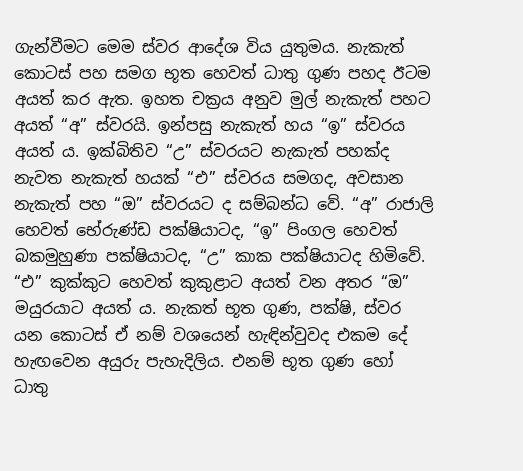ගැන්වීමට මෙම ස්‌වර ආදේශ විය යුතුමය. නැකැත් කොටස්‌ පහ සමග භූත හෙවත් ධාතු ගුණ පහද ඊටම අයත් කර ඇත. ඉහත චක්‍රය අනුව මුල් නැකැත් පහට අයත් “අ” ස්‌වරයි. ඉන්පසු නැකැත් හය “ඉ” ස්‌වරය අයත් ය. ඉක්‌බිතිව “උ” ස්‌වරයට නැකැත් පහක්‌ද නැවත නැකැත් හයක්‌ “එ” ස්‌වරය සමගද, අවසාන නැකැත් පහ “ඔ” ස්‌වරයට ද සම්බන්ධ වේ. “අ” රාජාලි හෙවත් භේරුණ්‌ඩ පක්‌ෂියාටද, “ඉ” පිංගල හෙවත් බකමුහුණා පක්‌ෂියාටද, “උ” කාක පක්‌ෂියාටද හිමිවේ. “එ” කුක්‌කුට හෙවත් කුකුළාට අයත් වන අතර “ඔ” මයුරයාට අයත් ය. නැකත් භූත ගුණ, පක්‌ෂි, ස්‌වර යන කොටස්‌ ඒ නම් වශයෙන් හැඳින්වුවද එකම දේ හැඟවෙන අයුරු පැහැදිලිය. එනම් භූත ගුණ හෝ ධාතු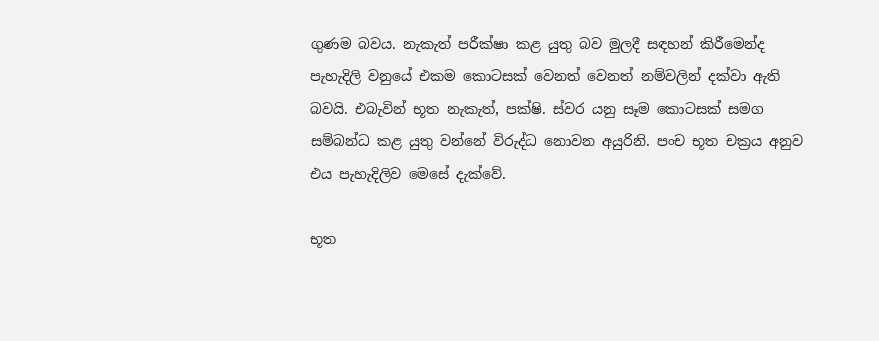ගුණම බවය. නැකැත් පරීක්‌ෂා කළ යුතු බව මුලදී සඳහන් කිරීමෙන්ද පැහැදිලි වනුයේ එකම කොටසක්‌ වෙනත් වෙනත් නම්වලින් දක්‌වා ඇති බවයි. එබැවින් භූත නැකැත්, පක්‌ෂි. ස්‌වර යනු සෑම කොටසක්‌ සමග සම්බන්ධ කළ යුතු වන්නේ විරුද්ධ නොවන අයුරිනි. පංච භූත චක්‍රය අනුව එය පැහැදිලිව මෙසේ දැක්‌වේ.

භූත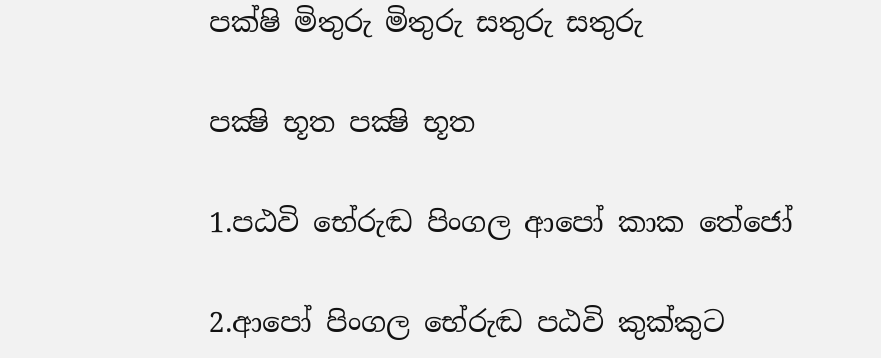පක්‌ෂි මිතුරු මිතුරු සතුරු සතුරු

පක්‍ෂි භූත පක්‍ෂි භූත

1.පඨවි භේරුඬ පිංගල ආපෝ කාක තේජෝ

2.ආපෝ පිංගල භේරුඬ පඨවි කුක්‌කුට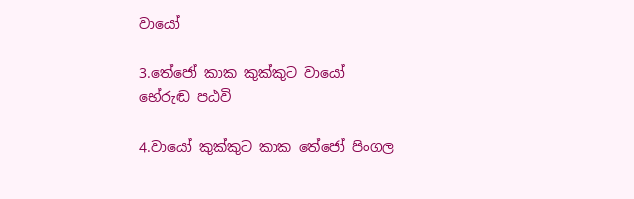වායෝ

3.තේජෝ කාක කුක්‌කුට වායෝ භේරුඬ පඨවි

4.වායෝ කුක්‌කුට කාක තේජෝ පිංගල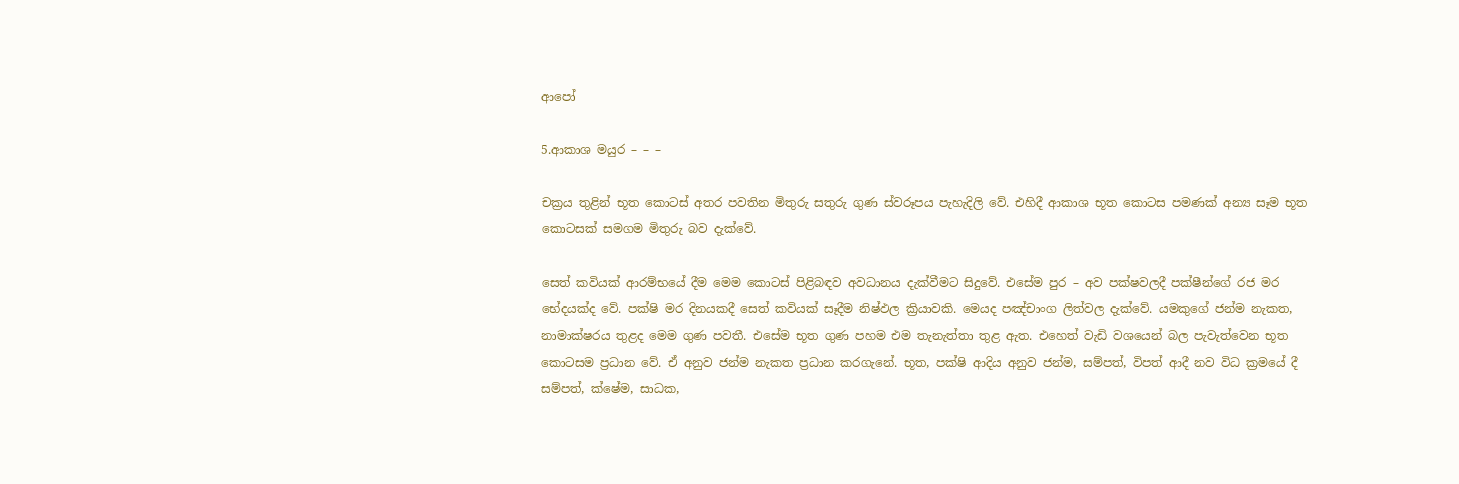ආපෝ

5.ආකාශ මයුර – – –

චක්‍රය තුළින් භූත කොටස්‌ අතර පවතින මිතුරු සතුරු ගුණ ස්‌වරූපය පැහැදිලි වේ. එහිදී ආකාශ භූත කොටස පමණක්‌ අන්‍ය සෑම භූත කොටසක්‌ සමගම මිතුරු බව දැක්‌වේ.

සෙත් කවියක්‌ ආරම්භයේ දීම මෙම කොටස්‌ පිළිබඳව අවධානය දැක්‌වීමට සිදුවේ. එසේම පුර – අව පක්‌ෂවලදී පක්‌ෂීන්ගේ රජ මර භේදයක්‌ද වේ. පක්‌ෂි මර දිනයකදී සෙත් කවියක්‌ සෑදීම නිෂ්ඵල ක්‍රියාවකි. මෙයද පඤ්චාංග ලිත්වල දැක්‌වේ. යමකුගේ ජන්ම නැකත, නාමාක්‌ෂරය තුළද මෙම ගුණ පවතී. එසේම භූත ගුණ පහම එම තැනැත්තා තුළ ඇත. එහෙත් වැඩි වශයෙන් බල පැවැත්වෙන භූත කොටසම ප්‍රධාන වේ. ඒ අනුව ජන්ම නැකත ප්‍රධාන කරගැනේ. භූත, පක්‌ෂි ආදිය අනුව ජන්ම, සම්පත්, විපත් ආදී නව විධ ක්‍රමයේ දී සම්පත්, ක්‌ෂේම, සාධක,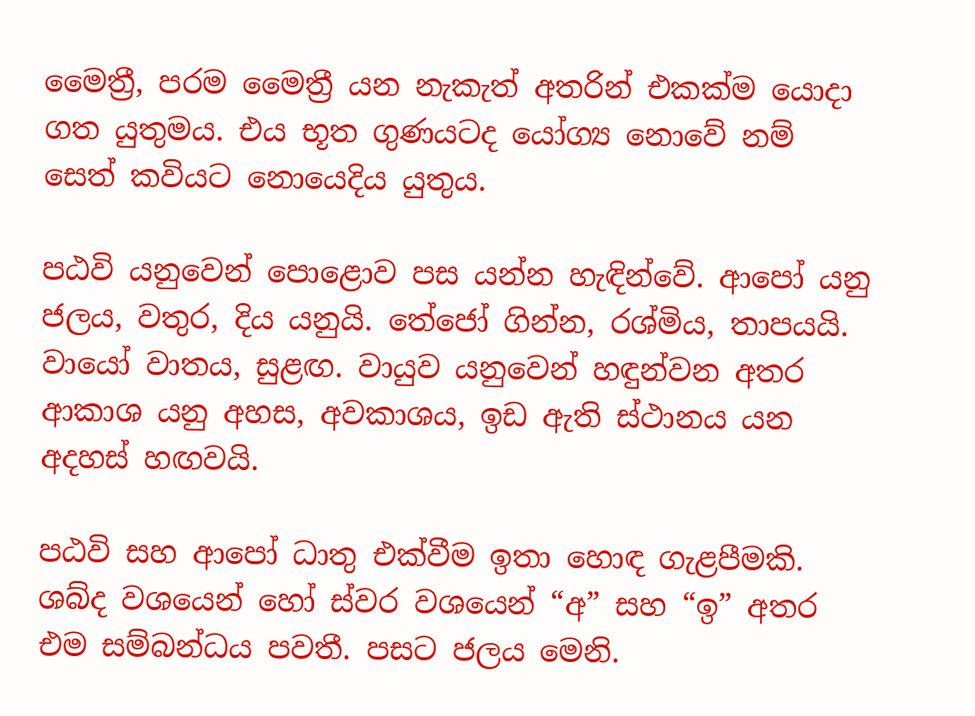මෛත්‍රී, පරම මෛත්‍රී යන නැකැත් අතරින් එකක්‌ම යොදා ගත යුතුමය. එය භූත ගුණයටද යෝග්‍ය නොවේ නම් සෙත් කවියට නොයෙදිය යුතුය.

පඨවි යනුවෙන් පොළොව පස යන්න හැඳින්වේ. ආපෝ යනු ජලය, වතුර, දිය යනුයි. තේජෝ ගින්න, රශ්මිය, තාපයයි. වායෝ වාතය, සුළඟ. වායුව යනුවෙන් හඳුන්වන අතර ආකාශ යනු අහස, අවකාශය, ඉඩ ඇති ස්‌ථානය යන අදහස්‌ හඟවයි.

පඨවි සහ ආපෝ ධාතු එක්‌වීම ඉතා හොඳ ගැළපීමකි. ශබ්ද වශයෙන් හෝ ස්‌වර වශයෙන් “අ” සහ “ඉ” අතර එම සම්බන්ධය පවතී. පසට ජලය මෙනි.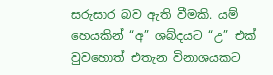සරුසාර බව ඇති වීමකි. යම් හෙයකින් “අ” ශබ්දයට “උ” එක්‌ වුවහොත් එතැන විනාශයකට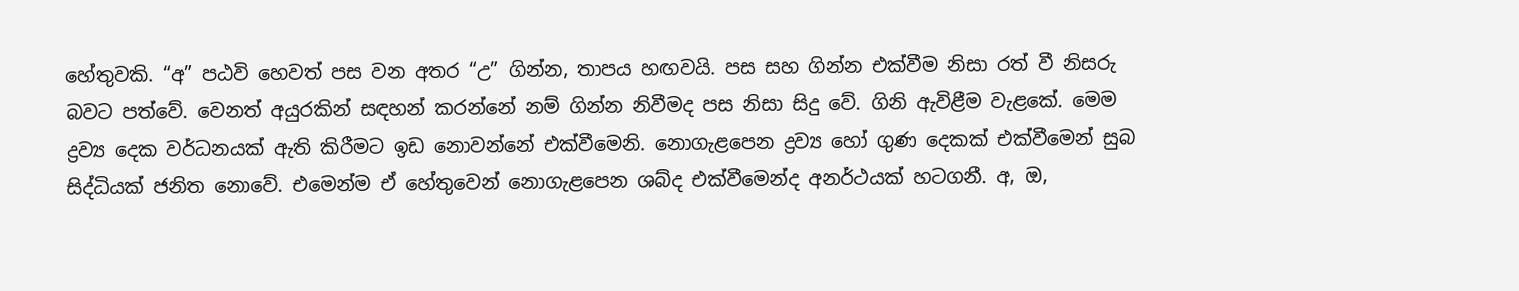හේතුවකි. “අ” පඨවි හෙවත් පස වන අතර “උ” ගින්න, තාපය හඟවයි. පස සහ ගින්න එක්‌වීම නිසා රත් වී නිසරු බවට පත්වේ. වෙනත් අයුරකින් සඳහන් කරන්නේ නම් ගින්න නිවීමද පස නිසා සිදු වේ. ගිනි ඇවිළීම වැළකේ. මෙම ද්‍රව්‍ය දෙක වර්ධනයක්‌ ඇති කිරීමට ඉඩ නොවන්නේ එක්‌වීමෙනි. නොගැළපෙන ද්‍රව්‍ය හෝ ගුණ දෙකක්‌ එක්‌වීමෙන් සුබ සිද්ධියක්‌ ජනිත නොවේ. එමෙන්ම ඒ හේතුවෙන් නොගැළපෙන ශබ්ද එක්‌වීමෙන්ද අනර්ථයක්‌ හටගනී. අ, ඔ,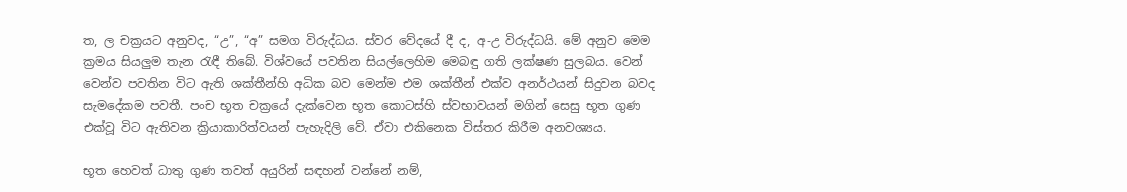ත, ල චක්‍රයට අනුවද, “උ”, “අ” සමග විරුද්ධය. ස්‌වර වේදයේ දී ද, අ-උ විරුද්ධයි. මේ අනුව මෙම ක්‍රමය සියලුම තැන රැඳී තිබේ. විශ්වයේ පවතින සියල්ලෙහිම මෙබඳු ගති ලක්‌ෂණ සුලබය. වෙන් වෙන්ව පවතින විට ඇති ශක්‌තීන්හි අධික බව මෙන්ම එම ශක්‌තීන් එක්‌ව අනර්ථයන් සිදුවන බවද සැමදේකම පවතී. පංච භූත චක්‍රයේ දැක්‌වෙන භූත කොටස්‌හි ස්‌වභාවයන් මගින් සෙසු භූත ගුණ එක්‌වූ විට ඇතිවන ක්‍රියාකාරිත්වයන් පැහැදිලි වේ. ඒවා එකිනෙක විස්‌තර කිරීම අනවශ්‍යය.

භූත හෙවත් ධාතු ගුණ තවත් අයුරින් සඳහන් වන්නේ නම්,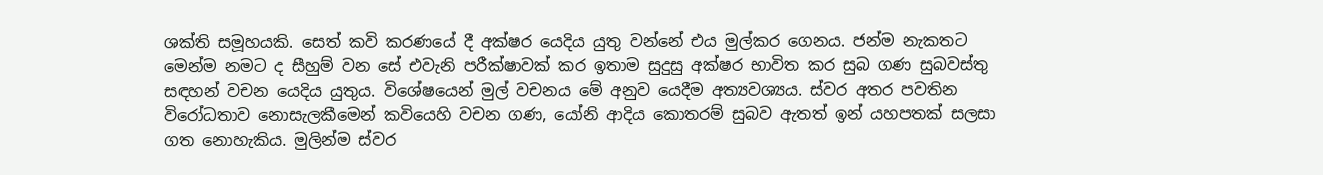ශක්‌ති සමූහයකි. සෙත් කවි කරණයේ දී අක්‌ෂර යෙදිය යුතු වන්නේ එය මුල්කර ගෙනය. ජන්ම නැකතට මෙන්ම නමට ද සීහුම් වන සේ එවැනි පරීක්‌ෂාවක්‌ කර ඉතාම සුදුසු අක්‌ෂර භාවිත කර සුබ ගණ සුබවස්‌තු සඳහන් වචන යෙදිය යුතුය. විශේෂයෙන් මුල් වචනය මේ අනුව යෙදීම අත්‍යවශ්‍යය. ස්‌වර අතර පවතින විරෝධතාව නොසැලකීමෙන් කවියෙහි වචන ගණ, යෝනි ආදිය කොතරම් සුබව ඇතත් ඉන් යහපතක්‌ සලසා ගත නොහැකිය. මුලින්ම ස්‌වර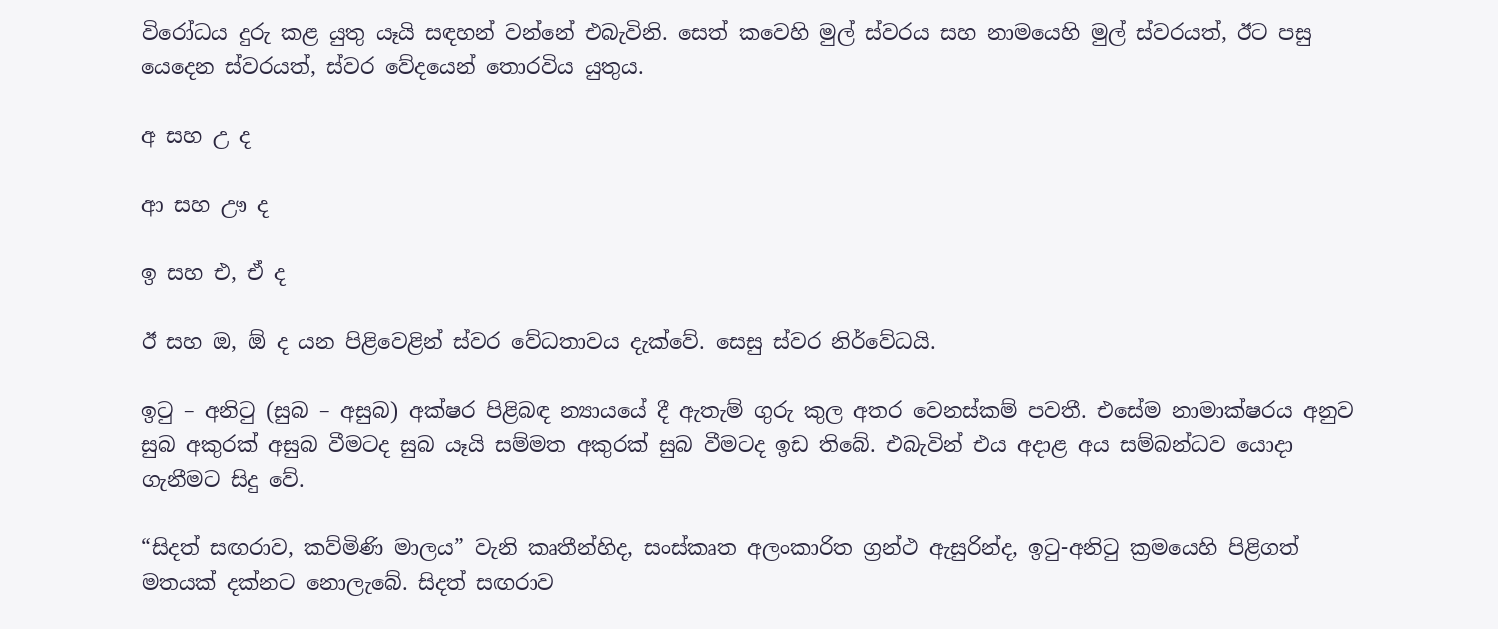විරෝධය දුරු කළ යුතු යෑයි සඳහන් වන්නේ එබැවිනි. සෙත් කවෙහි මුල් ස්‌වරය සහ නාමයෙහි මුල් ස්‌වරයත්, ඊට පසු යෙදෙන ස්‌වරයත්, ස්‌වර වේදයෙන් තොරවිය යුතුය.

අ සහ උ ද

ආ සහ ඌ ද

ඉ සහ එ, ඒ ද

ඊ සහ ඔ, ඕ ද යන පිළිවෙළින් ස්‌වර වේධතාවය දැක්‌වේ. සෙසු ස්‌වර නිර්වේධයි.

ඉටු – අනිටු (සුබ – අසුබ) අක්‌ෂර පිළිබඳ න්‍යායයේ දී ඇතැම් ගුරු කුල අතර වෙනස්‌කම් පවතී. එසේම නාමාක්‌ෂරය අනුව සුබ අකුරක්‌ අසුබ වීමටද සුබ යෑයි සම්මත අකුරක්‌ සුබ වීමටද ඉඩ තිබේ. එබැවින් එය අදාළ අය සම්බන්ධව යොදා ගැනීමට සිදු වේ.

“සිදත් සඟරාව, කව්මිණි මාලය” වැනි කෘතීන්හිද, සංස්‌කෘත අලංකාරිත ග්‍රන්ථ ඇසුරින්ද, ඉටු-අනිටු ක්‍රමයෙහි පිළිගත් මතයක්‌ දක්‌නට නොලැබේ. සිදත් සඟරාව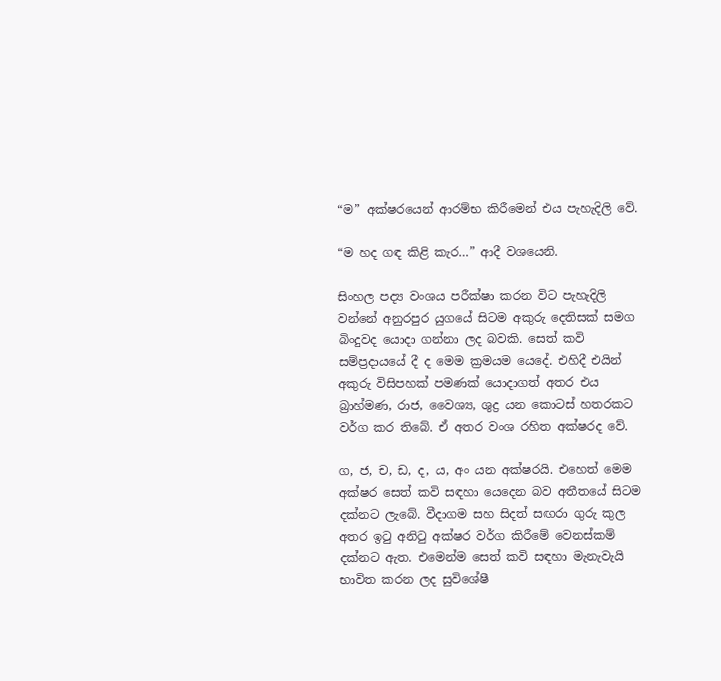“ම” අක්‌ෂරයෙන් ආරම්භ කිරීමෙන් එය පැහැදිලි වේ.

“ම හද ගඳ කිළි කැර…” ආදී වශයෙනි.

සිංහල පද්‍ය වංශය පරීක්‌ෂා කරන විට පැහැදිලි වන්නේ අනුරපුර යුගයේ සිටම අකුරු දෙතිසක්‌ සමග බිංදුවද යොදා ගන්නා ලද බවකි. සෙත් කවි සම්ප්‍රදායයේ දී ද මෙම ක්‍රමයම යෙදේ. එහිදී එයින් අකුරු විසිපහක්‌ පමණක්‌ යොදාගත් අතර එය බ්‍රාහ්මණ, රාජ, වෛශ්‍ය, ශුද්‍ර යන කොටස්‌ හතරකට වර්ග කර තිබේ. ඒ අතර වංශ රහිත අක්‌ෂරද වේ.

ග, ජ, ච, ඩ, ද, ය, අං යන අක්‌ෂරයි. එහෙත් මෙම අක්‌ෂර සෙත් කවි සඳහා යෙදෙන බව අතීතයේ සිටම දක්‌නට ලැබේ. වීදාගම සහ සිදත් සඟරා ගුරු කුල අතර ඉටු අනිටු අක්‌ෂර වර්ග කිරීමේ වෙනස්‌කම් දක්‌නට ඇත. එමෙන්ම සෙත් කවි සඳහා මැනැවැයි භාවිත කරන ලද සුවිශේෂී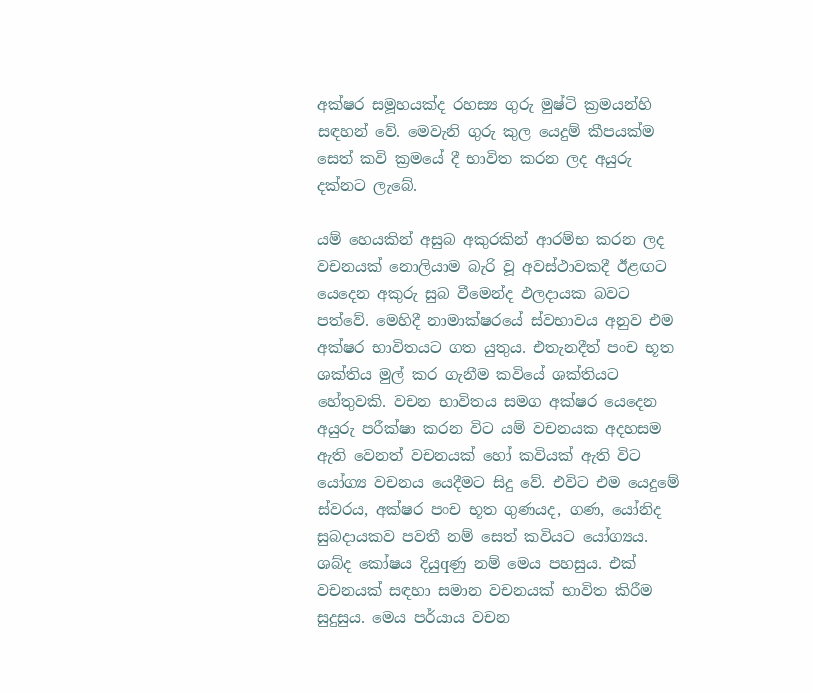අක්‌ෂර සමූහයක්‌ද රහස්‍ය ගුරු මුෂ්ටි ක්‍රමයන්හි සඳහන් වේ. මෙවැනි ගුරු කුල යෙදුම් කීපයක්‌ම සෙත් කවි ක්‍රමයේ දී භාවිත කරන ලද අයුරු දක්‌නට ලැබේ.

යම් හෙයකින් අසුබ අකුරකින් ආරම්භ කරන ලද වචනයක්‌ නොලියාම බැරි වූ අවස්‌ථාවකදී ඊළඟට යෙදෙන අකුරු සුබ වීමෙන්ද ඵලදායක බවට පත්වේ. මෙහිදී නාමාක්‌ෂරයේ ස්‌වභාවය අනුව එම අක්‌ෂර භාවිතයට ගත යුතුය. එතැනදීත් පංච භූත ශක්‌තිය මුල් කර ගැනීම කවියේ ශක්‌තියට හේතුවකි. වචන භාවිතය සමග අක්‌ෂර යෙදෙන අයුරු පරීක්‌ෂා කරන විට යම් වචනයක අදහසම ඇති වෙනත් වචනයක්‌ හෝ කවියක්‌ ඇති විට යෝග්‍ය වචනය යෙදීමට සිදු වේ. එවිට එම යෙදුමේ ස්‌වරය, අක්‌ෂර පංච භූත ගුණයද, ගණ, යෝනිද සුබදායකව පවතී නම් සෙත් කවියට යෝග්‍යය. ශබ්ද කෝෂය දියුqණු නම් මෙය පහසුය. එක්‌ වචනයක්‌ සඳහා සමාන වචනයක්‌ භාවිත කිරීම සුදුසුය. මෙය පර්යාය වචන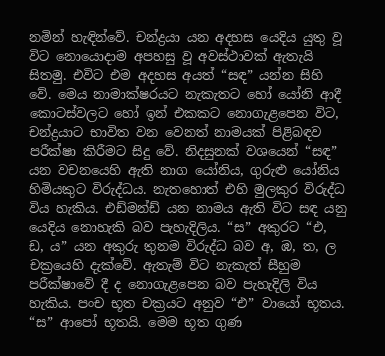නමින් හැඳින්වේ. චන්ද්‍රයා යන අදහස යෙදිය යුතු වූ විට නොයොදාම අපහසු වූ අවස්‌ථාවක්‌ ඇතැයි සිතමු. එවිට එම අදහස අයත් “සඳ” යන්න සිහි වේ. මෙය නාමාක්‌ෂරයට නැකැතට හෝ යෝනි ආදී කොටස්‌වලට හෝ ඉන් එකකට නොගැළපෙන විට, චන්ද්‍රයාට භාවිත වන වෙනත් නාමයක්‌ පිළිබඳව පරීක්‌ෂා කිරීමට සිදු වේ. නිදසුනක්‌ වශයෙන් “සඳ” යන වචනයෙහි ඇති නාග යෝනිය, ගුරුළු යෝනිය හිමියකුට විරුද්ධය. නැතහොත් එහි මුලකුර විරුද්ධ විය හැකිය. එඩ්මන්ඩ් යන නාමය ඇති විට සඳ යනු යෙදිය නොහැකි බව පැහැදිලිය. “ස” අකුරට “එ, ඩ, ය” යන අකුරු තුනම විරුද්ධ බව අ, ඹ, ත, ල චක්‍රයෙහි දැක්‌වේ. ඇතැම් විට නැකැත් සීහුම පරීක්‌ෂාවේ දී ද නොගැළපෙන බව පැහැදිලි විය හැකිය. පංච භූත චක්‍රයට අනුව “එ” වායෝ භූතය. “ස” ආපෝ භූතයි. මෙම භූත ගුණ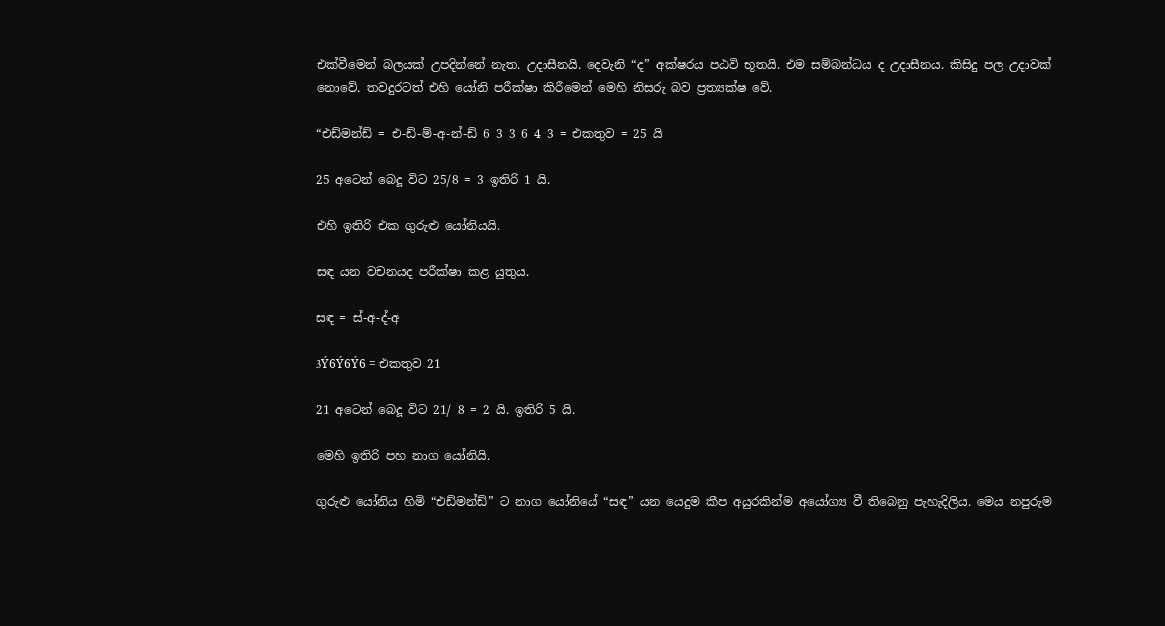එක්‌වීමෙන් බලයක්‌ උපදින්නේ නැත. උදාසීනයි. දෙවැනි “ද” අක්‌ෂරය පඨවි භූතයි. එම සම්බන්ධය ද උදාසීනය. කිසිදු පල උදාවක්‌ නොවේ. තවදුරටත් එහි යෝනි පරීක්‌ෂා කිරීමෙන් මෙහි නිසරු බව ප්‍රත්‍යක්‌ෂ වේ.

“එඩ්මන්ඩ් = එ-ඩ්-ම්-අ-න්-ඩ් 6 3 3 6 4 3 = එකතුව = 25 යි

25 අටෙන් බෙදූ විට 25/8 = 3 ඉතිරි 1 යි.

එහි ඉතිරි එක ගුරුළු යෝනියයි.

සඳ යන වචනයද පරීක්‌ෂා කළ යුතුය.

සඳ = ස්‌-අ-ද්-අ

3Ý6Ý6Ý6 = එකතුව 21

21 අටෙන් බෙදූ විට 21/ 8 = 2 යි. ඉතිරි 5 යි.

මෙහි ඉතිරි පහ නාග යෝනියි.

ගුරුළු යෝනිය හිමි “එඩ්මන්ඩ්” ට නාග යෝනියේ “සඳ” යන යෙදුම කීප අයුරකින්ම අයෝග්‍ය වී තිබෙනු පැහැදිලිය. මෙය නපුරුම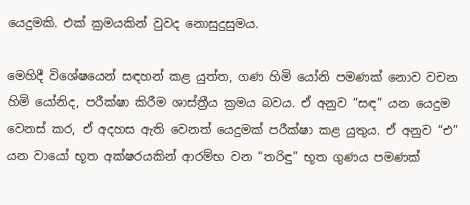යෙදුමකි. එක්‌ ක්‍රමයකින් වුවද නොසුදුසුමය.

මෙහිදී විශේෂයෙන් සඳහන් කළ යුත්ත, ගණ හිමි යෝනි පමණක්‌ නොව වචන හිමි යෝනිද, පරීක්‌ෂා කිරීම ශාස්‌ත්‍රීය ක්‍රමය බවය. ඒ අනුව “සඳ” යන යෙදුම වෙනස්‌ කර, ඒ අදහස ඇති වෙනත් යෙදුමක්‌ පරීක්‌ෂා කළ යුතුය. ඒ අනුව “එ” යන වායෝ භූත අක්‌ෂරයකින් ආරම්භ වන “තරිඳු” භූත ගුණය පමණක්‌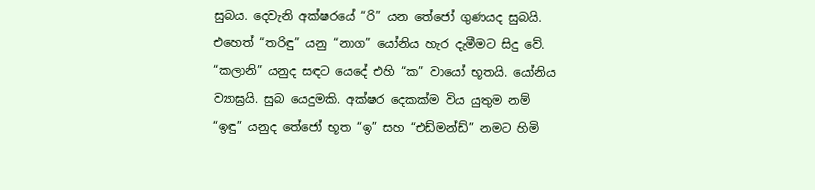සුබය. දෙවැනි අක්‌ෂරයේ “රි” යන තේජෝ ගුණයද සුබයි. එහෙත් “තරිඳු” යනු “නාග” යෝනිය හැර දැමීමට සිදු වේ. “කලානි” යනුද සඳට යෙදේ එහි “ක” වායෝ භූතයි. යෝනිය ව්‍යාඝ්‍රයි. සුබ යෙදුමකි. අක්‌ෂර දෙකක්‌ම විය යුතුම නම් “ඉඳු” යනුද තේජෝ භූත “ඉ” සහ “එඩ්මන්ඩ්” නමට හිමි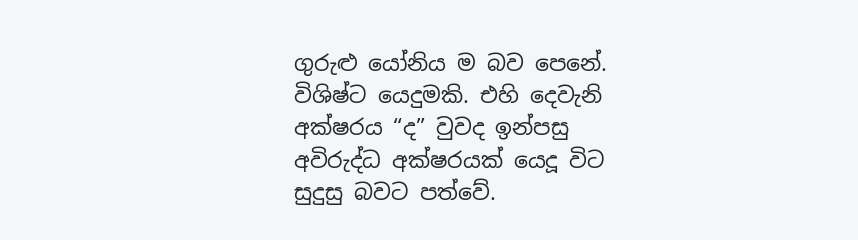ගුරුළු යෝනිය ම බව පෙනේ. විශිෂ්ට යෙදුමකි. එහි දෙවැනි අක්‌ෂරය “ද” වුවද ඉන්පසු අවිරුද්ධ අක්‌ෂරයක්‌ යෙදූ විට සුදුසු බවට පත්වේ.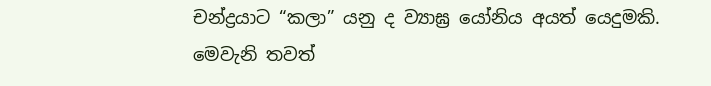චන්ද්‍රයාට “කලා” යනු ද ව්‍යාඝ්‍ර යෝනිය අයත් යෙදුමකි. මෙවැනි තවත්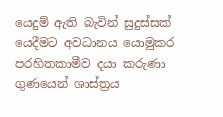යෙදුම් ඇති බැවින් සුදුස්‌සක්‌ යෙදීමට අවධානය යොමුකර පරහිතකාමීව දයා කරුණා ගුණයෙන් ශාස්‌ත්‍රය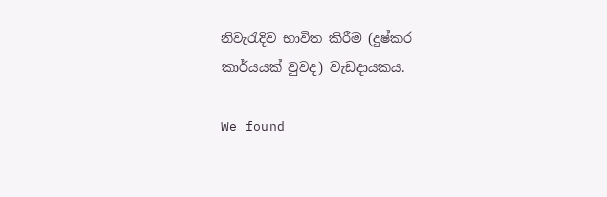නිවැරැදිව භාවිත කිරීම (දුෂ්කර කාර්යයක්‌ වුවද) වැඩදායකය.

We found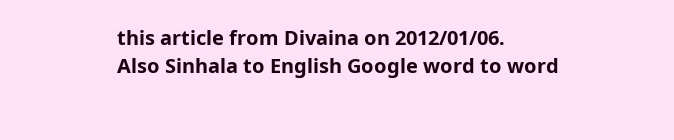this article from Divaina on 2012/01/06.
Also Sinhala to English Google word to word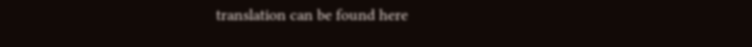translation can be found here